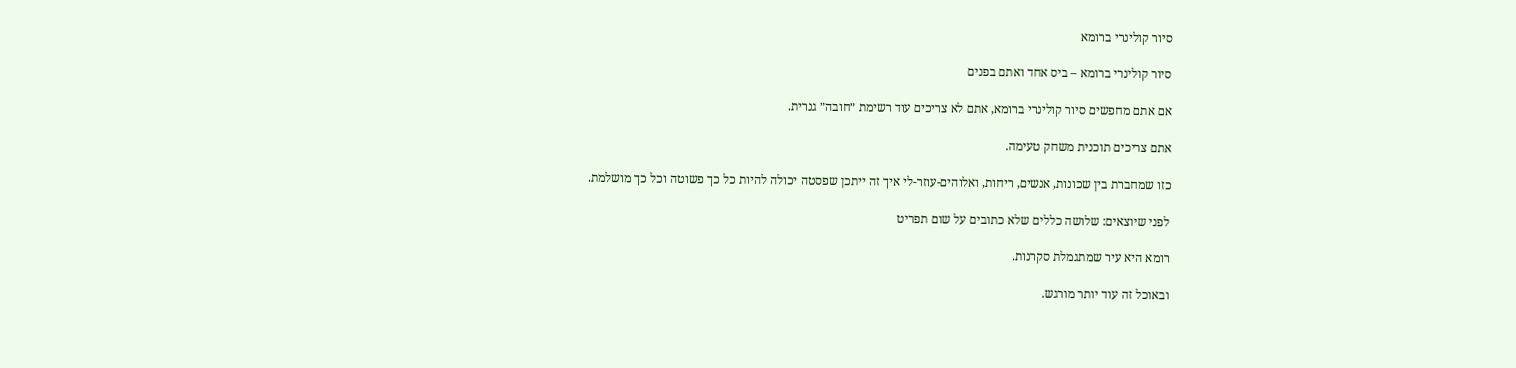סיור קולינרי ברומא

סיור קולינרי ברומא – ביס אחד ואתם בפנים

אם אתם מחפשים סיור קולינרי ברומא, אתם לא צריכים עוד רשימת ״חובה״ גנרית.

אתם צריכים תוכנית משחק טעימה.

כזו שמחברת בין שכונות, אנשים, ריחות, ואלוהים-עוזר-לי איך זה ייתכן שפסטה יכולה להיות כל כך פשוטה וכל כך מושלמת.

לפני שיוצאים: שלושה כללים שלא כתובים על שום תפריט

רומא היא עיר שמתגמלת סקרנות.

ובאוכל זה עוד יותר מורגש.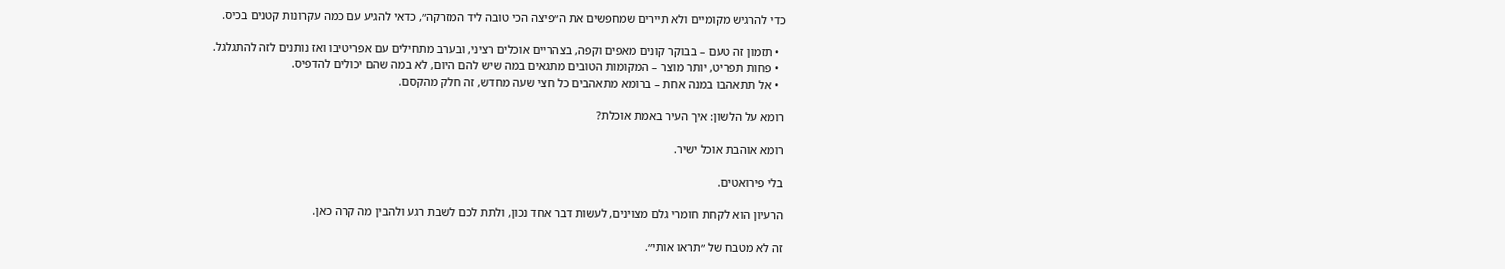כדי להרגיש מקומיים ולא תיירים שמחפשים את ה״פיצה הכי טובה ליד המזרקה״, כדאי להגיע עם כמה עקרונות קטנים בכיס.

  • תזמון זה טעם – בבוקר קונים מאפים וקפה, בצהריים אוכלים רציני, ובערב מתחילים עם אפריטיבו ואז נותנים לזה להתגלגל.
  • פחות תפריט, יותר מוצר – המקומות הטובים מתגאים במה שיש להם היום, לא במה שהם יכולים להדפיס.
  • אל תתאהבו במנה אחת – ברומא מתאהבים כל חצי שעה מחדש, זה חלק מהקסם.

רומא על הלשון: איך העיר באמת אוכלת?

רומא אוהבת אוכל ישיר.

בלי פירואטים.

הרעיון הוא לקחת חומרי גלם מצוינים, לעשות דבר אחד נכון, ולתת לכם לשבת רגע ולהבין מה קרה כאן.

זה לא מטבח של ״תראו אותי״.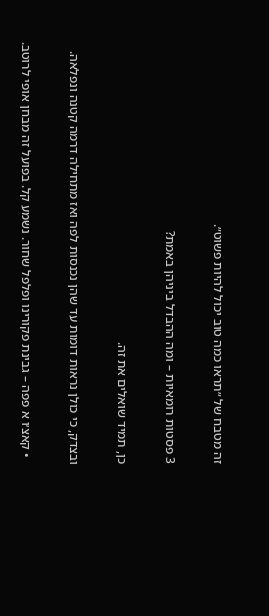זה מטבח של ״תראו כמה טוב יכול להיות פשוט״.

3 פסטות רומאיות – ומה ההבדל ביניהן באמת?

כן, תמיד שואלים את זה.

ובצדק, כי כולן נראות דומות עד שהן נכנסות לפה ואז מתחילה דרמה קטנה ונפלאה.

  • קאצ׳ו א פפה – גבינת פקורינו ופלפל שחור. נשמע קל. בפועל זה מבחן אופי לרוטב.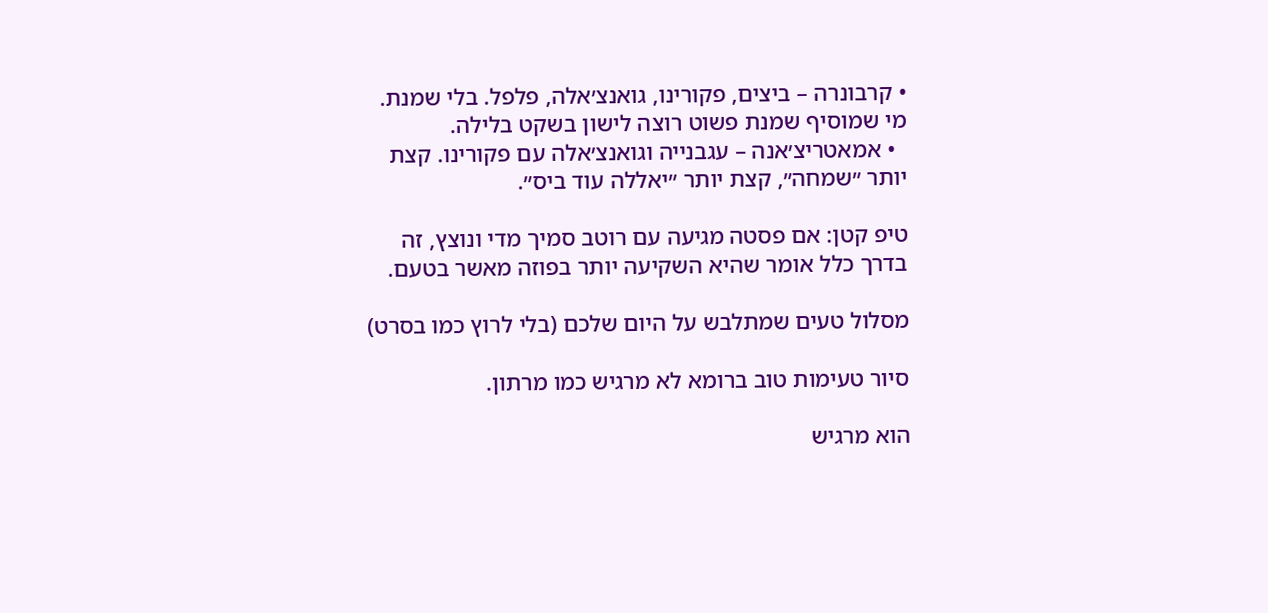• קרבונרה – ביצים, פקורינו, גואנצ׳אלה, פלפל. בלי שמנת. מי שמוסיף שמנת פשוט רוצה לישון בשקט בלילה.
  • אמאטריצ׳אנה – עגבנייה וגואנצ׳אלה עם פקורינו. קצת יותר ״שמחה״, קצת יותר ״יאללה עוד ביס״.

טיפ קטן: אם פסטה מגיעה עם רוטב סמיך מדי ונוצץ, זה בדרך כלל אומר שהיא השקיעה יותר בפוזה מאשר בטעם.

מסלול טעים שמתלבש על היום שלכם (בלי לרוץ כמו בסרט)

סיור טעימות טוב ברומא לא מרגיש כמו מרתון.

הוא מרגיש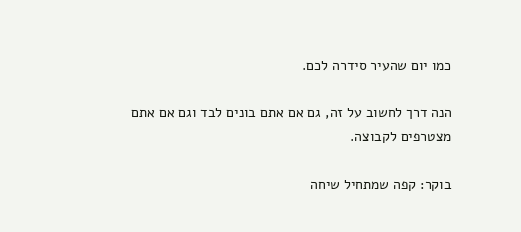כמו יום שהעיר סידרה לכם.

הנה דרך לחשוב על זה, גם אם אתם בונים לבד וגם אם אתם מצטרפים לקבוצה.

בוקר: קפה שמתחיל שיחה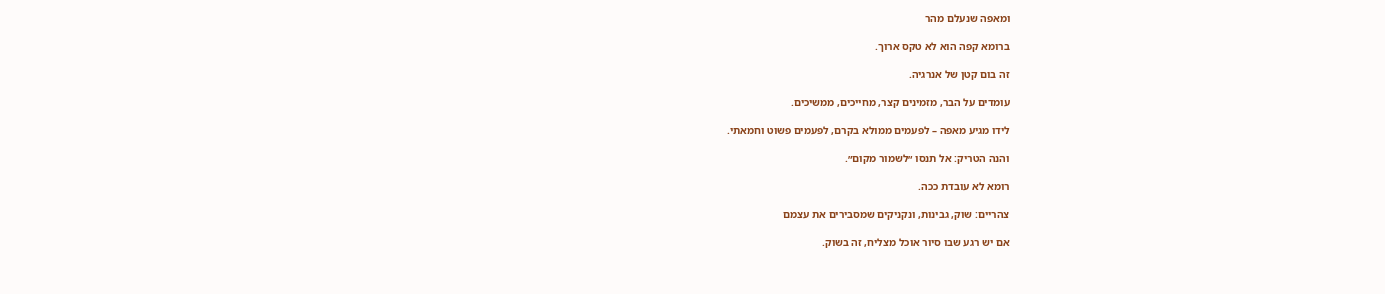ומאפה שנעלם מהר

ברומא קפה הוא לא טקס ארוך.

זה בום קטן של אנרגיה.

עומדים על הבר, מזמינים קצר, מחייכים, ממשיכים.

לידו מגיע מאפה – לפעמים ממולא בקרם, לפעמים פשוט וחמאתי.

והנה הטריק: אל תנסו ״לשמור מקום״.

רומא לא עובדת ככה.

צהריים: שוק, גבינות, ונקניקים שמסבירים את עצמם

אם יש רגע שבו סיור אוכל מצליח, זה בשוק.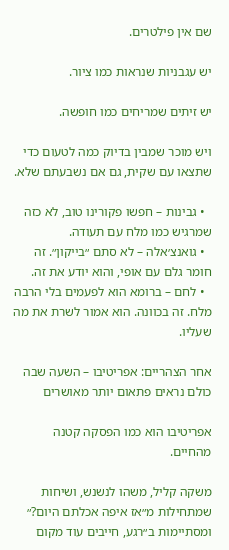שם אין פילטרים.

יש עגבניות שנראות כמו ציור.

יש זיתים שמריחים כמו חופשה.

ויש מוכר שמבין בדיוק כמה לטעום כדי שתצאו עם שקית, גם אם נשבעתם שלא.

  • גבינות – חפשו פקורינו טוב, לא כזה שמרגיש כמו מלח עם תעודה.
  • גואנצ׳אלה – לא סתם ״בייקון״. זה חומר גלם עם אופי, והוא יודע את זה.
  • לחם – ברומא הוא לפעמים בלי הרבה מלח. זה בכוונה. הוא אמור לשרת את מה שעליו.

אחר הצהריים: אפריטיבו – השעה שבה כולם נראים פתאום יותר מאושרים

אפריטיבו הוא כמו הפסקה קטנה מהחיים.

משקה קליל, משהו לנשנש, ושיחות שמתחילות מ״אז איפה אכלתם היום?״ ומסתיימות ב״רגע, חייבים עוד מקום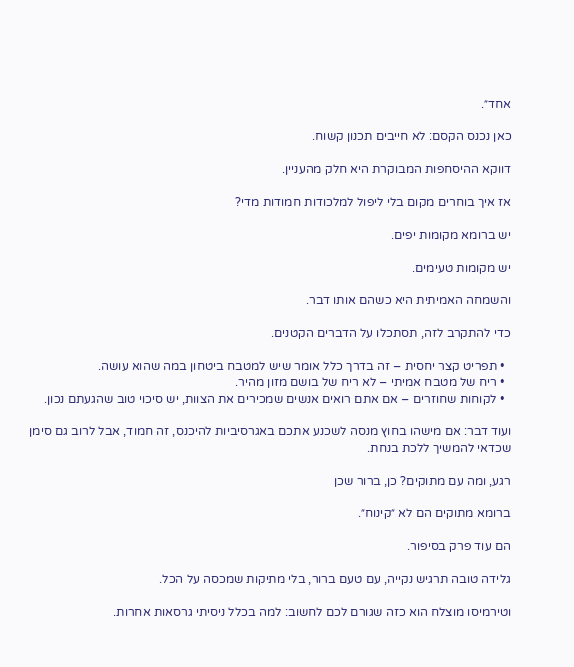אחד״.

כאן נכנס הקסם: לא חייבים תכנון קשוח.

דווקא ההיסחפות המבוקרת היא חלק מהעניין.

אז איך בוחרים מקום בלי ליפול למלכודות חמודות מדי?

יש ברומא מקומות יפים.

יש מקומות טעימים.

והשמחה האמיתית היא כשהם אותו דבר.

כדי להתקרב לזה, תסתכלו על הדברים הקטנים.

  • תפריט קצר יחסית – זה בדרך כלל אומר שיש למטבח ביטחון במה שהוא עושה.
  • ריח של מטבח אמיתי – לא ריח של בושם מזון מהיר.
  • לקוחות שחוזרים – אם אתם רואים אנשים שמכירים את הצוות, יש סיכוי טוב שהגעתם נכון.

ועוד דבר: אם מישהו בחוץ מנסה לשכנע אתכם באגרסיביות להיכנס, זה חמוד, אבל לרוב גם סימן שכדאי להמשיך ללכת בנחת.

רגע, ומה עם מתוקים? כן, ברור שכן

ברומא מתוקים הם לא ״קינוח״.

הם עוד פרק בסיפור.

גלידה טובה תרגיש נקייה, עם טעם ברור, בלי מתיקות שמכסה על הכל.

וטירמיסו מוצלח הוא כזה שגורם לכם לחשוב: למה בכלל ניסיתי גרסאות אחרות.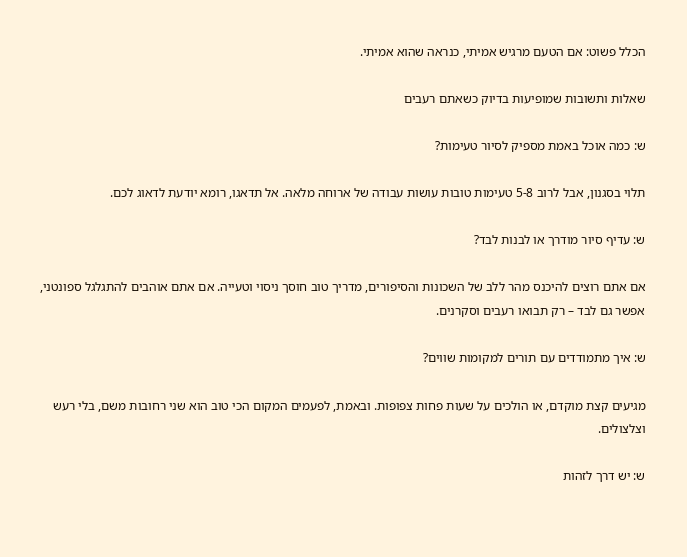הכלל פשוט: אם הטעם מרגיש אמיתי, כנראה שהוא אמיתי.

שאלות ותשובות שמופיעות בדיוק כשאתם רעבים

ש: כמה אוכל באמת מספיק לסיור טעימות?

תלוי בסגנון, אבל לרוב 5-8 טעימות טובות עושות עבודה של ארוחה מלאה. אל תדאגו, רומא יודעת לדאוג לכם.

ש: עדיף סיור מודרך או לבנות לבד?

אם אתם רוצים להיכנס מהר ללב של השכונות והסיפורים, מדריך טוב חוסך ניסוי וטעייה. אם אתם אוהבים להתגלגל ספונטני, אפשר גם לבד – רק תבואו רעבים וסקרנים.

ש: איך מתמודדים עם תורים למקומות שווים?

מגיעים קצת מוקדם, או הולכים על שעות פחות צפופות. ובאמת, לפעמים המקום הכי טוב הוא שני רחובות משם, בלי רעש וצלצולים.

ש: יש דרך לזהות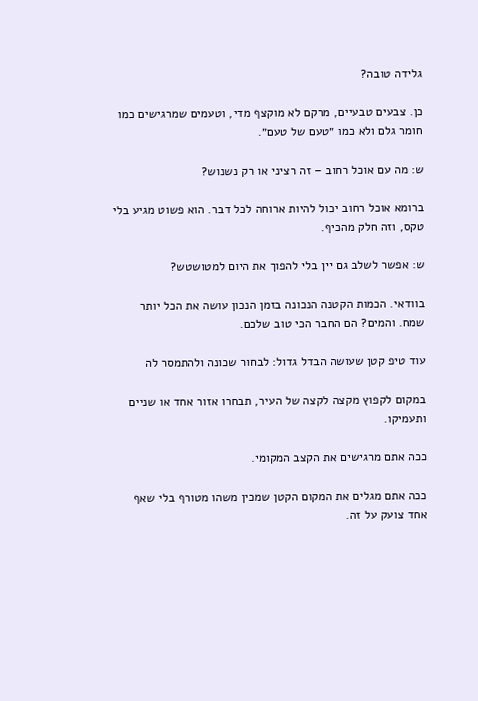גלידה טובה?

כן. צבעים טבעיים, מרקם לא מוקצף מדי, וטעמים שמרגישים כמו חומר גלם ולא כמו ״טעם של טעם״.

ש: מה עם אוכל רחוב – זה רציני או רק נשנוש?

ברומא אוכל רחוב יכול להיות ארוחה לכל דבר. הוא פשוט מגיע בלי טקס, וזה חלק מהכיף.

ש: אפשר לשלב גם יין בלי להפוך את היום למטושטש?

בוודאי. הכמות הקטנה הנכונה בזמן הנכון עושה את הכל יותר שמח. והמים? הם החבר הכי טוב שלכם.

עוד טיפ קטן שעושה הבדל גדול: לבחור שכונה ולהתמסר לה

במקום לקפוץ מקצה לקצה של העיר, תבחרו אזור אחד או שניים ותעמיקו.

ככה אתם מרגישים את הקצב המקומי.

ככה אתם מגלים את המקום הקטן שמכין משהו מטורף בלי שאף אחד צועק על זה.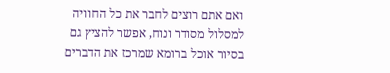ואם אתם רוצים לחבר את כל החוויה למסלול מסודר ונוח, אפשר להציץ גם בסיור אוכל ברומא שמרכז את הדברים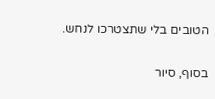הטובים בלי שתצטרכו לנחש.


בסוף, סיור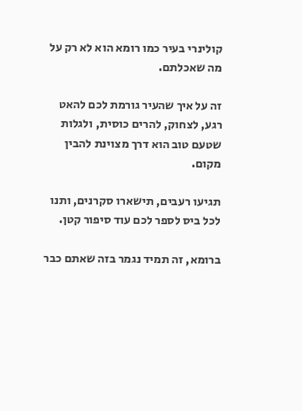קולינרי בעיר כמו רומא הוא לא רק על מה שאכלתם.

זה על איך שהעיר גורמת לכם להאט רגע, לצחוק, להרים כוסית, ולגלות שטעם טוב הוא דרך מצוינת להבין מקום.

תגיעו רעבים, תישארו סקרנים, ותנו לכל ביס לספר לכם עוד סיפור קטן.

ברומא, זה תמיד נגמר בזה שאתם כבר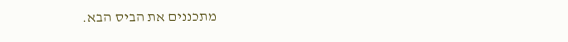מתכננים את הביס הבא.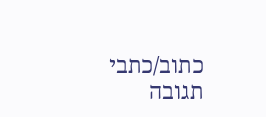כתוב/כתבי תגובה